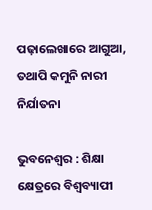ପଢ଼ାଲେଖାରେ ଆଗୁଆ, ତଥାପି କମୁନି ନାରୀ ନିର୍ଯାତନା

ଭୁବନେଶ୍ବର : ଶିକ୍ଷା କ୍ଷେତ୍ରରେ ବିଶ୍ବବ୍ୟାପୀ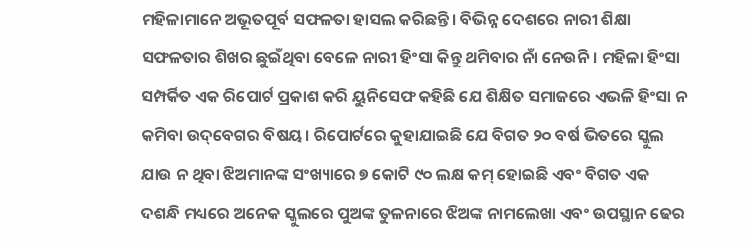ମହିଳାମାନେ ଅଭୂତପୂର୍ବ ସଫଳତା ହାସଲ କରିଛନ୍ତି। ବିଭିନ୍ନ ଦେଶରେ ନାରୀ ଶିକ୍ଷା ସଫଳତାର ଶିଖର ଛୁଇଁଥିବା ବେଳେ ନାରୀ ହିଂସା କିନ୍ତୁ ଥମିବାର ନାଁ ନେଉନି। ମହିଳା ହିଂସା ସମ୍ପର୍କିତ ଏକ ରିପୋର୍ଟ ପ୍ରକାଶ କରି ୟୁନିସେଫ କହିଛି ଯେ ଶିକ୍ଷିତ ସମାଜରେ ଏଭଳି ହିଂସା ନ କମିବା ଉଦ୍‌ବେଗର ବିଷୟ। ରିପୋର୍ଟରେ କୁହାଯାଇଛି ଯେ ବିଗତ ୨୦ ବର୍ଷ ଭିତରେ ସ୍କୁଲ ଯାଉ ନ ଥିବା ଝିଅମାନଙ୍କ ସଂଖ୍ୟାରେ ୭ କୋଟି ୯୦ ଲକ୍ଷ କମ୍‌ ହୋଇଛି ଏବଂ ବିଗତ ଏକ ଦଶନ୍ଧି ମଧ୍ୟରେ ଅନେକ ସ୍କୁଲରେ ପୁଅଙ୍କ ତୁଳନାରେ ଝିଅଙ୍କ ନାମଲେଖା ଏବଂ ଉପସ୍ଥାନ ଢେର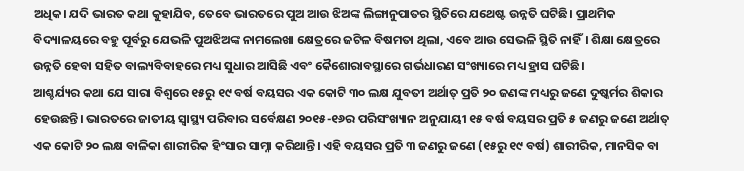ଅଧିକ। ଯଦି ଭାରତ କଥା କୁହାଯିବ, ତେବେ ଭାରତରେ ପୁଅ ଆଉ ଝିଅଙ୍କ ଲିଙ୍ଗାନୁପାତର ସ୍ଥିତିରେ ଯଥେଷ୍ଟ ଉନ୍ନତି ଘଟିଛି। ପ୍ରାଥମିକ ବିଦ୍ୟାଳୟରେ ବହୁ ପୂର୍ବରୁ ଯେଭଳି ପୁଅଝିଅଙ୍କ ନାମଲେଖା କ୍ଷେତ୍ରରେ ଜଟିଳ ବିଷମତା ଥିଲା, ଏବେ ଆଉ ସେଭଳି ସ୍ଥିତି ନାହିଁ। ଶିକ୍ଷା କ୍ଷେତ୍ରରେ ଉନ୍ନତି ହେବା ସହିତ ବାଲ୍ୟବିବାହରେ ମଧ୍ୟ ସୁଧାର ଆସିଛି ଏବଂ କୈଶୋରାବସ୍ଥାରେ ଗର୍ଭଧାରଣ ସଂଖ୍ୟାରେ ମଧ୍ୟ ହ୍ରାସ ଘଟିଛି।
ଆଶ୍ଚର୍ଯ୍ୟର କଥା ଯେ ସାରା ବିଶ୍ବରେ ୧୫ରୁ ୧୯ ବର୍ଷ ବୟସର ଏକ କୋଟି ୩୦ ଲକ୍ଷ ଯୁବତୀ ଅର୍ଥାତ୍‌ ପ୍ରତି ୨୦ ଜଣଙ୍କ ମଧ୍ୟରୁ ଜଣେ ଦୁଷ୍କର୍ମର ଶିକାର ହେଉଛନ୍ତି। ଭାରତରେ ଜାତୀୟ ସ୍ବାସ୍ଥ୍ୟ ପରିବାର ସର୍ବେକ୍ଷଣ ୨୦୧୫-୧୬ର ପରିସଂଖ୍ୟାନ ଅନୁଯାୟୀ ୧୫ ବର୍ଷ ବୟସର ପ୍ରତି ୫ ଜଣରୁ ଜଣେ ଅର୍ଥାତ୍‌ ଏକ କୋଟି ୨୦ ଲକ୍ଷ ବାଳିକା ଶାରୀରିକ ହିଂସାର ସାମ୍ନା କରିଥାନ୍ତି। ଏହି ବୟସର ପ୍ରତି ୩ ଜଣରୁ ଜଣେ (୧୫ରୁ ୧୯ ବର୍ଷ) ଶାରୀରିକ, ମାନସିକ ବା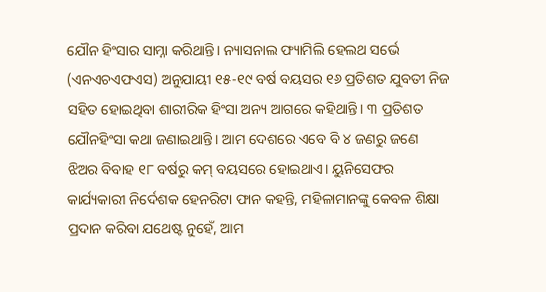ଯୌନ ହିଂସାର ସାମ୍ନା କରିଥାନ୍ତି। ନ୍ୟାସନାଲ ଫ୍ୟାମିଲି ହେଲଥ ସର୍ଭେ (ଏନଏଚଏଫଏସ) ଅନୁଯାୟୀ ୧୫-୧୯ ବର୍ଷ ବୟସର ୧୬ ପ୍ରତିଶତ ଯୁବତୀ ନିଜ ସହିତ ହୋଇଥିବା ଶାରୀରିକ ହିଂସା ଅନ୍ୟ ଆଗରେ କହିଥାନ୍ତି। ୩ ପ୍ରତିଶତ ଯୌନହିଂସା କଥା ଜଣାଇଥାନ୍ତି। ଆମ ଦେଶରେ ଏବେ ବି ୪ ଜଣରୁ ଜଣେ ଝିଅର ବିବାହ ୧୮ ବର୍ଷରୁ କମ୍‌ ବୟସରେ ହୋଇଥାଏ। ୟୁନିସେଫର କାର୍ଯ୍ୟକାରୀ ନିର୍ଦେଶକ ହେନରିଟା ଫାନ କହନ୍ତି, ମହିଳାମାନଙ୍କୁ କେବଳ ଶିକ୍ଷା ପ୍ରଦାନ କରିବା ଯଥେଷ୍ଟ ନୁହେଁ, ଆମ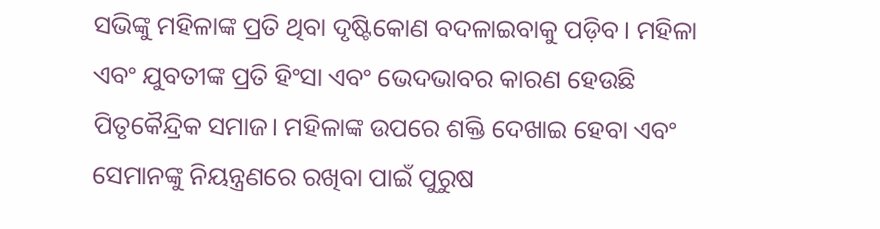ସଭିଙ୍କୁ ମହିଳାଙ୍କ ପ୍ରତି ଥିବା ଦୃଷ୍ଟିକୋଣ ବଦଳାଇବାକୁ ପଡ଼ିବ। ମହିଳା ଏବଂ ଯୁବତୀଙ୍କ ପ୍ରତି ହିଂସା ଏବଂ ଭେଦଭାବର କାରଣ ହେଉଛି ପିତୃକୈନ୍ଦ୍ରିକ ସମାଜ। ମହିଳାଙ୍କ ଉପରେ ଶକ୍ତି ଦେଖାଇ ହେବା ଏବଂ ସେମାନଙ୍କୁ ନିୟନ୍ତ୍ରଣରେ ରଖିବା ପାଇଁ ପୁରୁଷ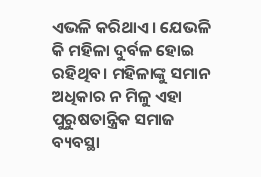ଏଭଳି କରିଥାଏ। ଯେଭଳି କି ମହିଳା ଦୁର୍ବଳ ହୋଇ ରହିଥିବ। ମହିଳାଙ୍କୁ ସମାନ ଅଧିକାର ନ ମିଳୁ ଏହା ପୁରୁଷତାନ୍ତ୍ରିକ ସମାଜ ବ୍ୟବସ୍ଥା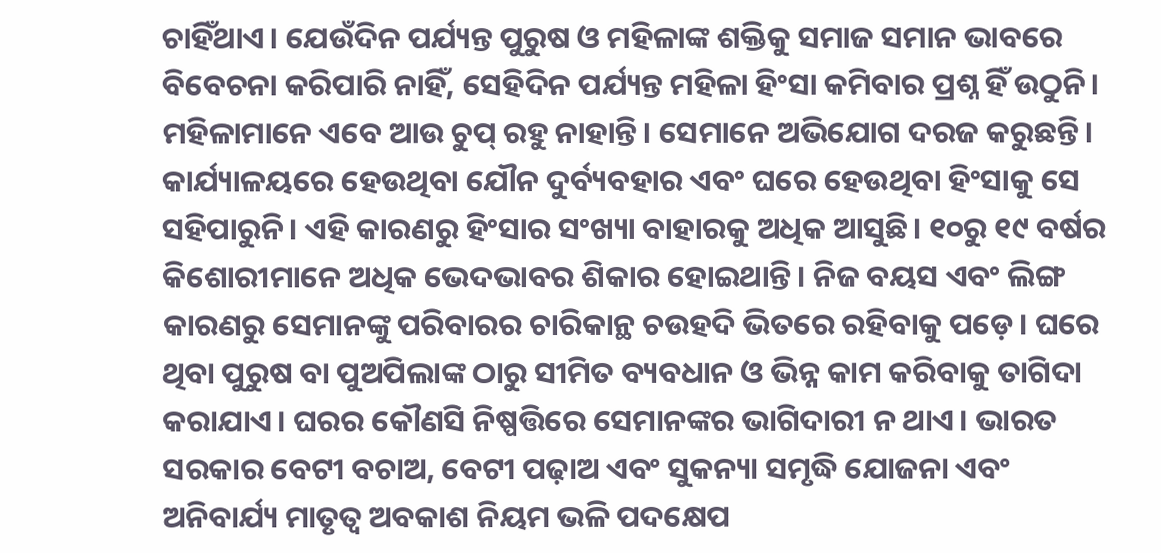ଚାହିଁଥାଏ। ଯେଉଁଦିନ ପର୍ଯ୍ୟନ୍ତ ପୁରୁଷ ଓ ମହିଳାଙ୍କ ଶକ୍ତିକୁ ସମାଜ ସମାନ ଭାବରେ ବିବେଚନା କରିପାରି ନାହିଁ, ସେହିଦିନ ପର୍ଯ୍ୟନ୍ତ ମହିଳା ହିଂସା କମିବାର ପ୍ରଶ୍ନ ହିଁ ଉଠୁନି। ମହିଳାମାନେ ଏବେ ଆଉ ଚୁପ୍‌ ରହୁ ନାହାନ୍ତି। ସେମାନେ ଅଭିଯୋଗ ଦରଜ କରୁଛନ୍ତି। କାର୍ଯ୍ୟାଳୟରେ ହେଉଥିବା ଯୌନ ଦୁର୍ବ୍ୟବହାର ଏବଂ ଘରେ ହେଉଥିବା ହିଂସାକୁ ସେ ସହିପାରୁନି। ଏହି କାରଣରୁ ହିଂସାର ସଂଖ୍ୟା ବାହାରକୁ ଅଧିକ ଆସୁଛି। ୧୦ରୁ ୧୯ ବର୍ଷର କିଶୋରୀମାନେ ଅଧିକ ଭେଦଭାବର ଶିକାର ହୋଇଥାନ୍ତି। ନିଜ ବୟସ ଏବଂ ଲିଙ୍ଗ କାରଣରୁ ସେମାନଙ୍କୁ ପରିବାରର ଚାରିକାନ୍ଥ ଚଉହଦି ଭିତରେ ରହିବାକୁ ପଡ଼େ। ଘରେ ଥିବା ପୁରୁଷ ବା ପୁଅପିଲାଙ୍କ ଠାରୁ ସୀମିତ ବ୍ୟବଧାନ ଓ ଭିନ୍ନ କାମ କରିବାକୁ ତାଗିଦା କରାଯାଏ। ଘରର କୌଣସି ନିଷ୍ପତ୍ତିରେ ସେମାନଙ୍କର ଭାଗିଦାରୀ ନ ଥାଏ। ଭାରତ ସରକାର ବେଟୀ ବଚାଅ, ବେଟୀ ପଢ଼ାଅ ଏବଂ ସୁକନ୍ୟା ସମୃଦ୍ଧି ଯୋଜନା ଏବଂ ଅନିବାର୍ଯ୍ୟ ମାତୃତ୍ବ ଅବକାଶ ନିୟମ ଭଳି ପଦକ୍ଷେପ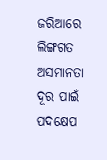ଜରିଆରେ ଲିଙ୍ଗଗତ ଅସମାନତା ଦୂର ପାଇଁ ପଦକ୍ଷେପ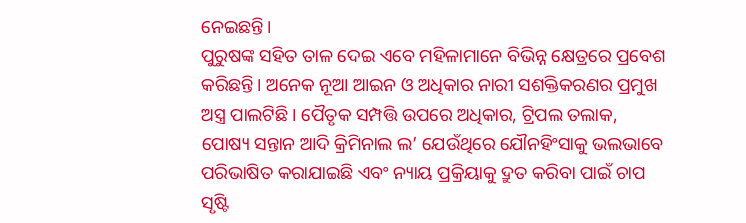ନେଇଛନ୍ତି।
ପୁରୁଷଙ୍କ ସହିତ ତାଳ ଦେଇ ଏବେ ମହିଳାମାନେ ବିଭିନ୍ନ କ୍ଷେତ୍ରରେ ପ୍ରବେଶ କରିଛନ୍ତି। ଅନେକ ନୂଆ ଆଇନ ଓ ଅଧିକାର ନାରୀ ସଶକ୍ତିକରଣର ପ୍ରମୁଖ ଅସ୍ତ୍ର ପାଲଟିଛି। ପୈତୃକ ସମ୍ପତ୍ତି ଉପରେ ଅଧିକାର, ଟ୍ରିପଲ ତଲାକ, ପୋଷ୍ୟ ସନ୍ତାନ ଆଦି କ୍ରିମିନାଲ ଲ’ ଯେଉଁଥିରେ ଯୌନହିଂସାକୁ ଭଲଭାବେ ପରିଭାଷିତ କରାଯାଇଛି ଏବଂ ନ୍ୟାୟ ପ୍ରକ୍ରିୟାକୁ ଦ୍ରୁତ କରିବା ପାଇଁ ଚାପ ସୃଷ୍ଟି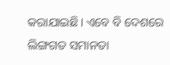କରାଯାଇଛି। ଏବେ ବି ଦେଶରେ ଲିଙ୍ଗଗତ ସମାନତା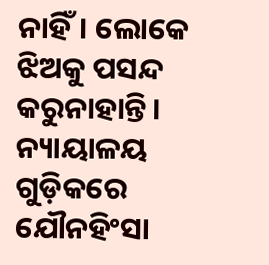ନାହିଁ। ଲୋକେ ଝିଅକୁ ପସନ୍ଦ କରୁନାହାନ୍ତି। ନ୍ୟାୟାଳୟ ଗୁଡ଼ିକରେ ଯୌନହିଂସା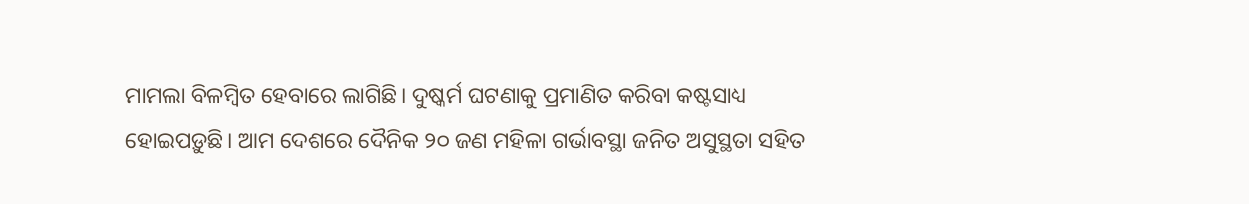ମାମଲା ବିଳମ୍ବିତ ହେବାରେ ଲାଗିଛି। ଦୁଷ୍କର୍ମ ଘଟଣାକୁ ପ୍ରମାଣିତ କରିବା କଷ୍ଟସାଧ୍ୟ ହୋଇପଡ଼ୁଛି। ଆମ ଦେଶରେ ଦୈନିକ ୨୦ ଜଣ ମହିଳା ଗର୍ଭାବସ୍ଥା ଜନିତ ଅସୁସ୍ଥତା ସହିତ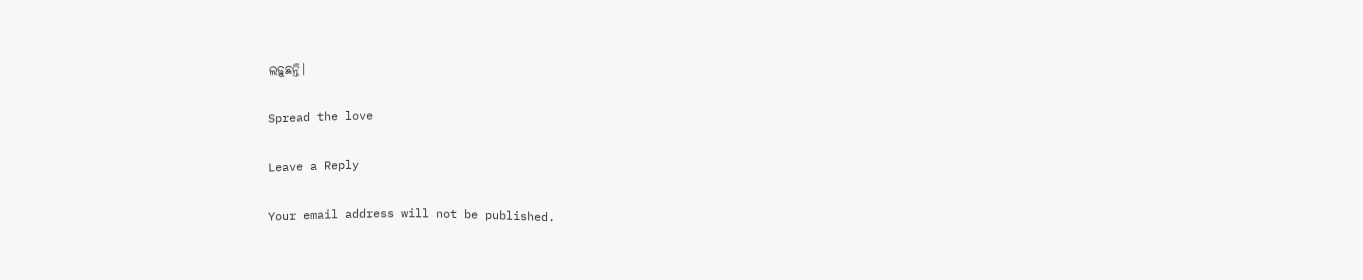ଲଢ଼ୁଛନ୍ତି।

Spread the love

Leave a Reply

Your email address will not be published.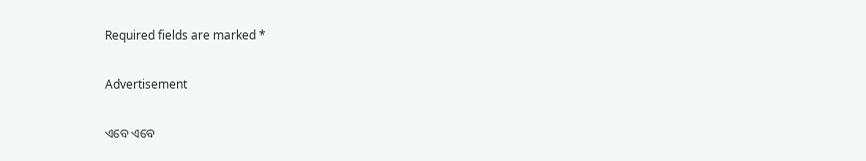Required fields are marked *

Advertisement

ଏବେ ଏବେ